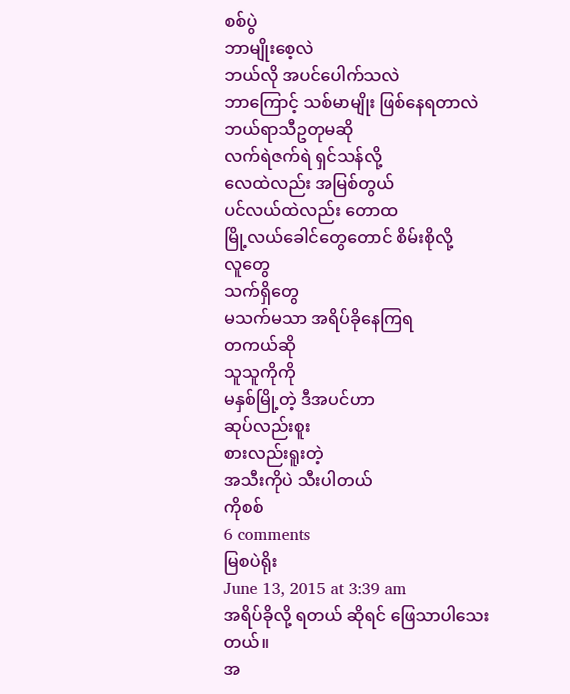စစ်ပွဲ
ဘာမျိုးစေ့လဲ
ဘယ်လို အပင်ပေါက်သလဲ
ဘာကြောင့် သစ်မာမျိုး ဖြစ်နေရတာလဲ
ဘယ်ရာသီဥတုမဆို
လက်ရဲဇက်ရဲ ရှင်သန်လို့
လေထဲလည်း အမြစ်တွယ်
ပင်လယ်ထဲလည်း တောထ
မြို့လယ်ခေါင်တွေတောင် စိမ်းစိုလို့
လူတွေ
သက်ရှိတွေ
မသက်မသာ အရိပ်ခိုနေကြရ
တကယ်ဆို
သူသူကိုကို
မနှစ်မြို့တဲ့ ဒီအပင်ဟာ
ဆုပ်လည်းစူး
စားလည်းရူးတဲ့
အသီးကိုပဲ သီးပါတယ်
ကိုစစ်
6 comments
မြစပဲရိုး
June 13, 2015 at 3:39 am
အရိပ်ခိုလို့ ရတယ် ဆိုရင် ဖြေသာပါသေး တယ်။
အ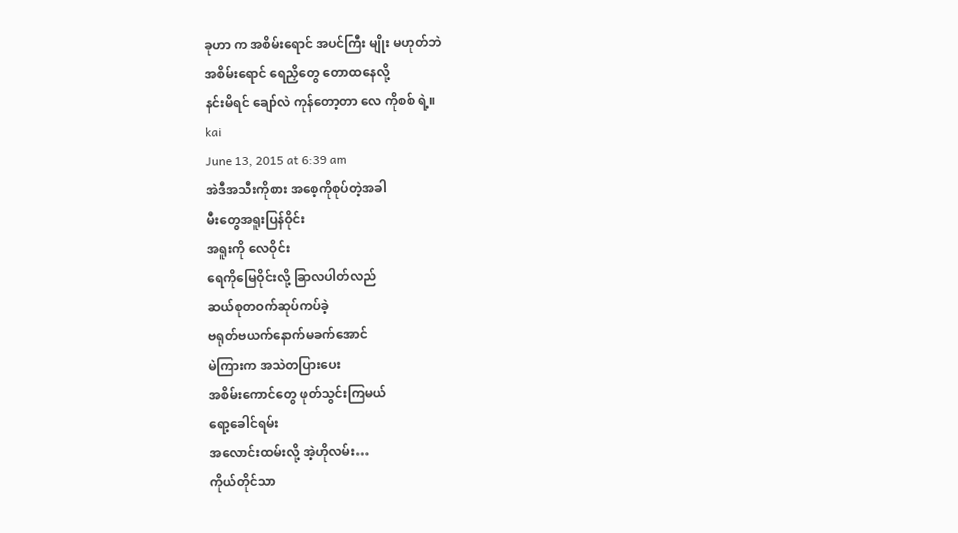ခုဟာ က အစိမ်းရောင် အပင်ကြီး မျိုး မဟုတ်ဘဲ
အစိမ်းရောင် ရေညှိတွေ တောထနေလို့
နင်းမိရင် ချော်လဲ ကုန်တော့တာ လေ ကိုစစ် ရဲ့။
kai
June 13, 2015 at 6:39 am
အဲဒီအသီးကိုစား အစေ့ကိုစုပ်တဲ့အခါ
မီးတွေအရူးပြန်ဝိုင်း
အရူးကို လေဝိုင်း
ရေကိုမြေဝိုင်းလို့ ခြာလပါတ်လည်
ဆယ်စုတဝက်ဆုပ်ကပ်ခဲ့
ဗရုတ်ဗယက်နောက်မခက်အောင်
မဲကြားက အသဲတပြားပေး
အစိမ်းကောင်တွေ ဖုတ်သွင်းကြမယ်
ရော့ခေါင်ရမ်း
အလောင်းထမ်းလို့ အဲ့ဟိုလမ်း…
ကိုယ်တိုင်သာ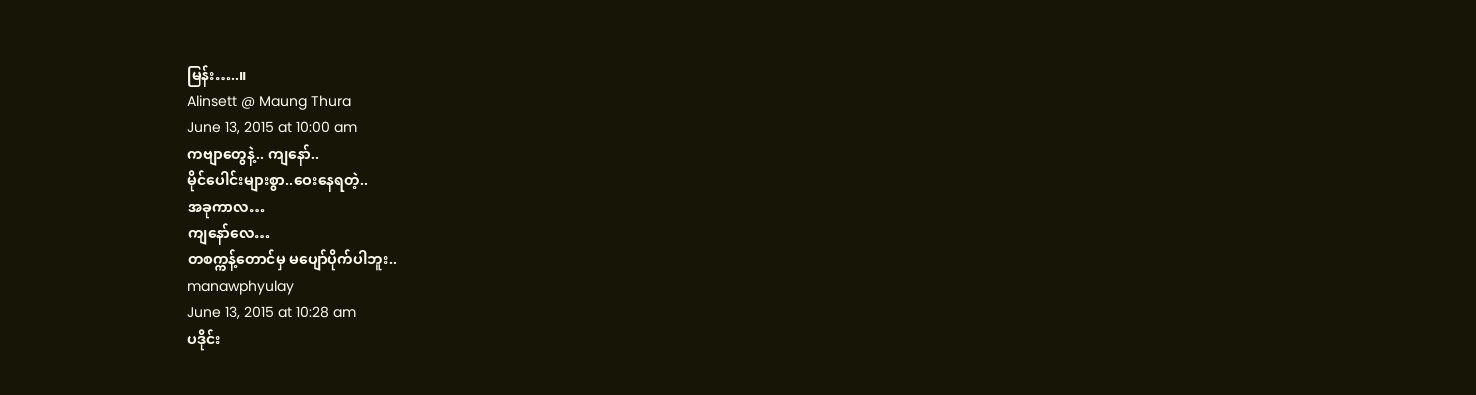မြန်း…..။
Alinsett @ Maung Thura
June 13, 2015 at 10:00 am
ကဗျာတွေနဲ့.. ကျနော်..
မိုင်ပေါင်းများစွာ..ဝေးနေရတဲ့..
အခုကာလ…
ကျနော်လေ…
တစက္ကန့်တောင်မှ မပျော်ပိုက်ပါဘူး..
manawphyulay
June 13, 2015 at 10:28 am
ပဒိုင်း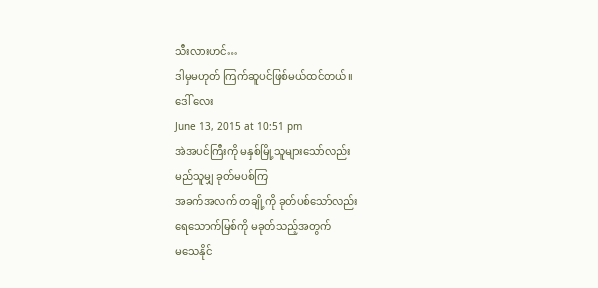သီးလားဟင်…
ဒါမှမဟုတ် ကြက်ဆူပင်ဖြစ်မယ်ထင်တယ်။
ဒေါ် လေး
June 13, 2015 at 10:51 pm
အဲအပင်ကြီးကို မနှစ်မြို့သူများသော်လည်း
မည်သူမျှ ခုတ်မပစ်ကြ
အခက်အလက် တချို့ကို ခုတ်ပစ်သော်လည်း
ရေသောက်မြစ်ကို မခုတ်သည့်အတွက်
မသေနိုင်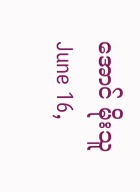အောင် မိုးသူ
June 16,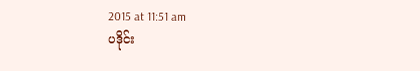2015 at 11:51 am
ပဒိုင်း